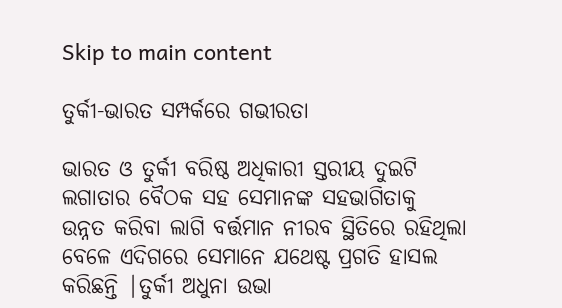Skip to main content

ତୁର୍କୀ-ଭାରତ ସମ୍ପର୍କରେ ଗଭୀରତା

ଭାରତ ଓ ତୁର୍କୀ ବରିଷ୍ଠ ଅଧିକାରୀ ସ୍ତରୀୟ ଦୁଇଟି ଲଗାତାର ବୈଠକ ସହ ସେମାନଙ୍କ ସହଭାଗିତାକୁ ଉନ୍ନତ କରିବା ଲାଗି ବର୍ତ୍ତମାନ ନୀରବ ସ୍ଥିତିରେ ରହିଥିଲା ବେଳେ ଏଦିଗରେ ସେମାନେ ଯଥେଷ୍ଟ ପ୍ରଗତି ହାସଲ କରିଛନ୍ତି |ତୁର୍କୀ ଅଧୁନା ଉଭା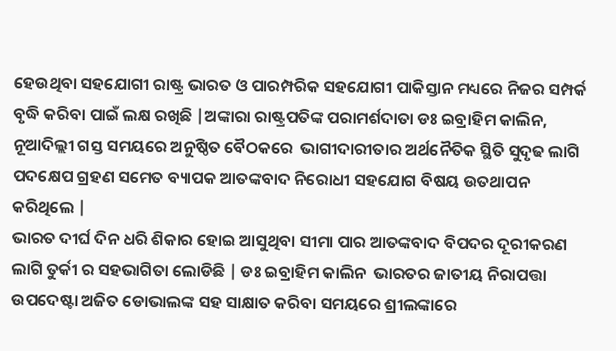ହେଉଥିବା ସହଯୋଗୀ ରାଷ୍ଟ୍ର ଭାରତ ଓ ପାରମ୍ପରିକ ସହଯୋଗୀ ପାକିସ୍ତାନ ମଧ୍ୟରେ ନିଜର ସମ୍ପର୍କ ବୃଦ୍ଧି କରିବା ପାଇଁ ଲକ୍ଷ ରଖିଛି |ଅଙ୍କାରା ରାଷ୍ଟ୍ରପତିଙ୍କ ପରାମର୍ଶଦାତା ଡଃ ଇବ୍ରାହିମ କାଲିନ,  ନୂଆଦିଲ୍ଲୀ ଗସ୍ତ ସମୟରେ ଅନୁଷ୍ଠିତ ବୈଠକରେ  ଭାଗୀଦାରୀତାର ଅର୍ଥନୈତିକ ସ୍ଥିତି ସୁଦୃଢ ଲାଗି ପଦକ୍ଷେପ ଗ୍ରହଣ ସମେତ ବ୍ୟାପକ ଆତଙ୍କବାଦ ନିରୋଧୀ ସହଯୋଗ ବିଷୟ ଉତଥାପନ କରିଥିଲେ |
ଭାରତ ଦୀର୍ଘ ଦିନ ଧରି ଶିକାର ହୋଇ ଆସୁଥିବା ସୀମା ପାର ଆତଙ୍କବାଦ ବିପଦର ଦୂରୀକରଣ ଲାଗି ତୁର୍କୀ ର ସହଭାଗିତା ଲୋଡିଛି | ଡଃ ଇବ୍ରାହିମ କାଲିନ  ଭାରତର ଜାତୀୟ ନିରାପତ୍ତା ଉପଦେଷ୍ଟା ଅଜିତ ଡୋଭାଲଙ୍କ ସହ ସାକ୍ଷାତ କରିବା ସମୟରେ ଶ୍ରୀଲଙ୍କାରେ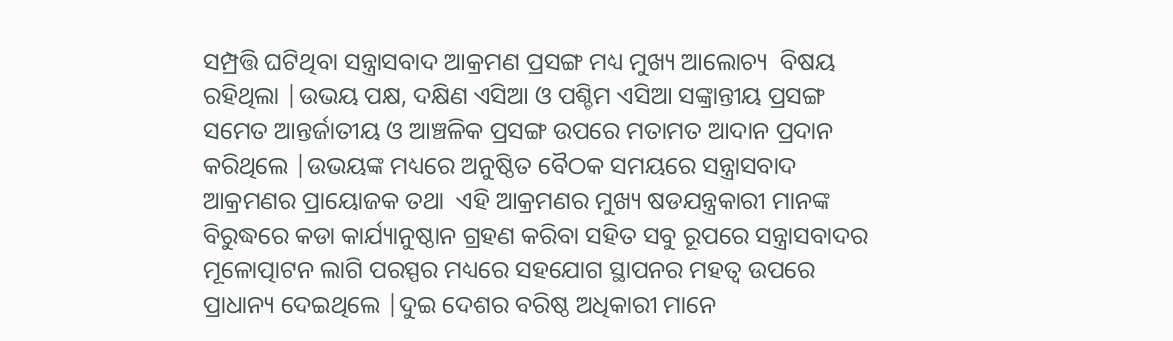ସମ୍ପ୍ରତ୍ତି ଘଟିଥିବା ସନ୍ତ୍ରାସବାଦ ଆକ୍ରମଣ ପ୍ରସଙ୍ଗ ମଧ୍ୟ ମୁଖ୍ୟ ଆଲୋଚ୍ୟ  ବିଷୟ ରହିଥିଲା |ଉଭୟ ପକ୍ଷ, ଦକ୍ଷିଣ ଏସିଆ ଓ ପଶ୍ଚିମ ଏସିଆ ସଙ୍କ୍ରାନ୍ତୀୟ ପ୍ରସଙ୍ଗ ସମେତ ଆନ୍ତର୍ଜାତୀୟ ଓ ଆଞ୍ଚଳିକ ପ୍ରସଙ୍ଗ ଉପରେ ମତାମତ ଆଦାନ ପ୍ରଦାନ କରିଥିଲେ |ଉଭୟଙ୍କ ମଧ୍ୟରେ ଅନୁଷ୍ଠିତ ବୈଠକ ସମୟରେ ସନ୍ତ୍ରାସବାଦ ଆକ୍ରମଣର ପ୍ରାୟୋଜକ ତଥା  ଏହି ଆକ୍ରମଣର ମୁଖ୍ୟ ଷଡଯନ୍ତ୍ରକାରୀ ମାନଙ୍କ ବିରୁଦ୍ଧରେ କଡା କାର୍ଯ୍ୟାନୁଷ୍ଠାନ ଗ୍ରହଣ କରିବା ସହିତ ସବୁ ରୂପରେ ସନ୍ତ୍ରାସବାଦର ମୂଳୋତ୍ପାଟନ ଲାଗି ପରସ୍ପର ମଧ୍ୟରେ ସହଯୋଗ ସ୍ଥାପନର ମହତ୍ଵ ଉପରେ ପ୍ରାଧାନ୍ୟ ଦେଇଥିଲେ |ଦୁଇ ଦେଶର ବରିଷ୍ଠ ଅଧିକାରୀ ମାନେ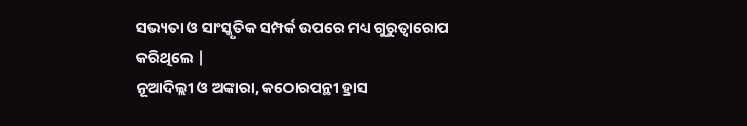ସଭ୍ୟତା ଓ ସାଂସ୍କୃତିକ ସମ୍ପର୍କ ଉପରେ ମଧ୍ୟ ଗୁରୁତ୍ଵାରୋପ କରିଥିଲେ |
ନୂଆଦିଲ୍ଲୀ ଓ ଅଙ୍କାରା, କଠୋରପନ୍ଥୀ ହ୍ରାସ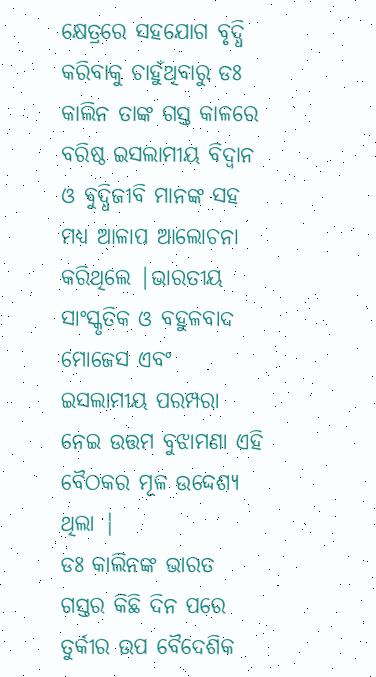କ୍ଷେତ୍ରରେ ସହଯୋଗ ବୃଦ୍ଧି କରିବାକୁ ଚାହୁଁଥିବାରୁ ଡଃ କାଲିନ ତାଙ୍କ ଗସ୍ତ କାଳରେ  ବରିଷ୍ଠ ଇସଲାମୀୟ ବିଦ୍ଵାନ ଓ ବୁଦ୍ଧିଜୀବି ମାନଙ୍କ ସହ ମଧ୍ୟ ଆଳାପ ଆଲୋଚନା କରିଥିଲେ |ଭାରତୀୟ ସାଂସ୍କୃତିକ ଓ ବହୁଳବାଦ ମୋଜେସ ଏବଂ ଇସଲାମୀୟ ପରମ୍ପରା ନେଇ ଉତ୍ତମ ବୁଝାମଣା ଏହି ବୈଠକର ମୂଳ ଉଦ୍ଦେଶ୍ୟ ଥିଲା |
ଡଃ କାଲିନଙ୍କ ଭାରତ ଗସ୍ତର କିଛି ଦିନ ପରେ ତୁର୍କୀର ଉପ ବୈଦେଶିକ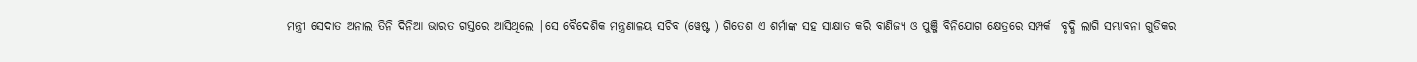ମନ୍ତ୍ରୀ ସେଦାତ ଅନାଲ ତିନି ଦିନିଆ ଭାରତ ଗସ୍ତରେ ଆସିଥିଲେ |ସେ ବୈଦେଶିକ ମନ୍ତ୍ରଣାଳୟ ସଚିବ (ୱେଷ୍ଟ ) ଗିତେଶ ଏ ଶର୍ମାଙ୍କ ସହ ସାକ୍ଷାତ କରି ବାଣିଜ୍ୟ ଓ ପୁଞ୍ଜି ବିନିଯୋଗ କ୍ଷେତ୍ରରେ ସମ୍ପର୍କ  ବୃଦ୍ଧି ଲାଗି ସମ୍ଭାବନା ଗୁଡିକର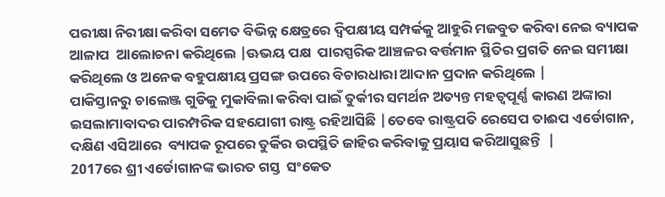ପରୀକ୍ଷା ନିରୀକ୍ଷା କରିବା ସମେତ ବିଭିନ୍ନ କ୍ଷେତ୍ରରେ ଦ୍ଵିପକ୍ଷୀୟ ସମ୍ପର୍କକୁ ଆହୁରି ମଜବୁତ କରିବା ନେଇ ବ୍ୟାପକ ଆଳାପ  ଆଲୋଚନା କରିଥିଲେ |ଊଭୟ ପକ୍ଷ  ପାରସ୍ପରିକ ଆଞ୍ଚଳର ବର୍ତ୍ତମାନ ସ୍ଥିତିର ପ୍ରଗତି ନେଇ ସମୀକ୍ଷା କରିଥିଲେ ଓ ଅନେକ ବହୁପକ୍ଷୀୟ ପ୍ରସଙ୍ଗ ଉପରେ ବିଚାରଧାରା ଆଦାନ ପ୍ରଦାନ କରିଥିଲେ |
ପାକିସ୍ତାନରୁ ଚାଲେଞ୍ଜ ଗୁଡିକୁ ମୁକାବିଲା କରିବା ପାଇଁ ତୁର୍କୀର ସମର୍ଥନ ଅତ୍ୟନ୍ତ ମହତ୍ବପୂର୍ଣ୍ଣ କାରଣ ଅଙ୍କାରା ଇସଲାମାବାଦର ପାରମ୍ପରିକ ସହଯୋଗୀ ରାଷ୍ଟ୍ର ରହିଆସିଛି |ତେବେ ରାଷ୍ଟ୍ରପତି ରେସେପ ତାଈପ ଏର୍ଡୋଗାନ, ଦକ୍ଷିଣ ଏସିଆରେ  ବ୍ୟାପକ ରୂପରେ ତୁର୍କିର ଉପସ୍ଥିତି ଜାହିର କରିବାକୁ ପ୍ରୟାସ କରିଆସୁଛନ୍ତି  |
2017ରେ ଶ୍ରୀ ଏର୍ଡୋଗାନଙ୍କ ଭାରତ ଗସ୍ତ  ସଂକେତ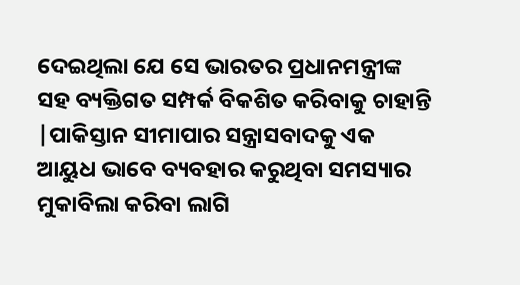ଦେଇଥିଲା ଯେ ସେ ଭାରତର ପ୍ରଧାନମନ୍ତ୍ରୀଙ୍କ ସହ ବ୍ୟକ୍ତିଗତ ସମ୍ପର୍କ ବିକଶିତ କରିବାକୁ ଚାହାନ୍ତି |ପାକିସ୍ତାନ ସୀମାପାର ସନ୍ତ୍ରାସବାଦକୁ ଏକ ଆୟୁଧ ଭାବେ ବ୍ୟବହାର କରୁଥିବା ସମସ୍ୟାର ମୁକାବିଲା କରିବା ଲାଗି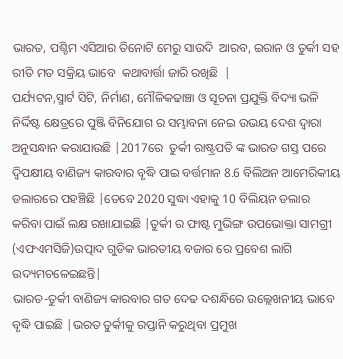ଭାରତ, ପଶ୍ଚିମ ଏସିଆର ତିନୋଟି ମେରୁ ସାଉଦି  ଆରବ, ଇରାନ ଓ ତୁର୍କୀ ସହ ରୀତି ମତ ସକ୍ରିୟ ଭାବେ  କଥାବାର୍ତ୍ତା ଜାରି ରଖିଛି  |
ପର୍ଯ୍ୟଟନ,ସ୍ମାର୍ଟ ସିଟି, ନିର୍ମାଣ, ମୌଳିକଢାଞ୍ଚା ଓ ସୂଚନା ପ୍ରଯୁକ୍ତି ବିଦ୍ୟା ଭଳି  ନିର୍ଦ୍ଦିଷ୍ଟ କ୍ଷେତ୍ରରେ ପୁଞ୍ଜି ବିନିଯୋଗ ର ସମ୍ଭାବନା ନେଇ ଉଭୟ ଦେଶ ଦ୍ଵାରା ଅନୁସନ୍ଧାନ କରାଯାଉଛି |2017ରେ  ତୁର୍କୀ ରାଷ୍ଟ୍ରପତି ଙ୍କ ଭାରତ ଗସ୍ତ ପରେ ଦ୍ଵିପକ୍ଷୀୟ ବାଣିଜ୍ୟ କାରବାର ବୃଦ୍ଧି ପାଇ ବର୍ତ୍ତମାନ 8.6 ବିଲିଅନ ଆମେରିକୀୟ ଡଲାରରେ ପହଞ୍ଚିଛି |ତେବେ 2020 ସୁଦ୍ଧା ଏହାକୁ 10 ବିଲିୟନ ଡଲାର କରିବା ପାଇଁ ଲକ୍ଷ ରଖାଯାଇଛି |ତୁର୍କୀ ର ଫାଷ୍ଟ ମୁଭିଙ୍ଗ ଉପଭୋକ୍ତା ସାମଗ୍ରୀ (ଏଫଏମସିଜି)ଉତ୍ପାଦ ଗୁଡିକ ଭାରତୀୟ ବଜାର ରେ ପ୍ରବେଶ ଲାଗି ଉଦ୍ୟମଚଳେଇଛନ୍ତି|
ଭାରତ-ତୁର୍କୀ ବାଣିଜ୍ୟ କାରବାର ଗତ ଦେଢ ଦଶନ୍ଧିରେ ଉଲ୍ଲେଖନୀୟ ଭାବେ ବୃଦ୍ଧି ପାଇଛି |ଭରତ ତୁର୍କୀକୁ ରପ୍ତାନି କରୁଥିବା ପ୍ରମୁଖ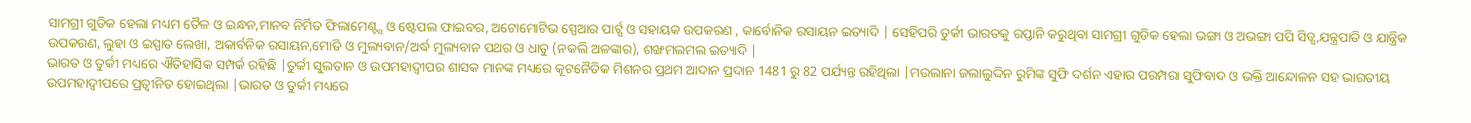ସାମଗ୍ରୀ ଗୁଡିକ ହେଲା ମଧ୍ୟମ ତୈଳ ଓ ଇନ୍ଧନ,ମାନବ ନିର୍ମିତ ଫିଲାମେଣ୍ଟ୍ସ ଓ ଷ୍ଟେପଲ ଫାଇବର, ଅଟୋମୋଟିଭ ସ୍ପେଆର ପାର୍ଟ୍ସ ଓ ସହାୟକ ଉପକରଣ , କାର୍ବୋନିକ ରସାୟନ ଇତ୍ୟାଦି | ସେହିପରି ତୁର୍କୀ ଭାରତକୁ ରପ୍ତାନି କରୁଥିବା ସାମଗ୍ରୀ ଗୁଡିକ ହେଲା ଭଙ୍ଗା ଓ ଅଭଙ୍ଗା ପପି ସିଡ୍ସ,ଯନ୍ତ୍ରପାତି ଓ ଯାନ୍ତ୍ରିକ ଉପକରଣ, ଲୁହା ଓ ଇସ୍ପାତ ଲେଖା, ଅକାର୍ବନିକ ରସାୟନ,ମୋତି ଓ ମୁଲ୍ୟବାନ/ଅର୍ଦ୍ଧ ମୁଲ୍ୟବାନ ପଥର ଓ ଧାତୁ (ନକଲି ଅଳଙ୍କାର), ଶଙ୍ଖମଲମଲ ଇତ୍ୟାଦି |
ଭାରତ ଓ ତୁର୍କୀ ମଧ୍ୟରେ ଐତିହାସିକ ସମ୍ପର୍କ ରହିଛି |ତୁର୍କୀ ସୁଲତାନ ଓ ଉପମହାଦ୍ଵୀପର ଶାସକ ମାନଙ୍କ ମଧ୍ୟରେ କୂଟନୈତିକ ମିଶନର ପ୍ରଥମ ଆଦାନ ପ୍ରଦାନ 1481 ରୁ 82 ପର୍ଯ୍ୟନ୍ତ ରହିଥିଲା |ମଉଲାନା ଜଲାଲୁଦ୍ଦିନ ରୁମିଙ୍କ ସୁଫି ଦର୍ଶନ ଏହାର ପରମ୍ପରା ସୁଫିବାଦ ଓ ଭକ୍ତି ଆନ୍ଦୋଳନ ସହ ଭାରତୀୟ ଉପମହାଦ୍ଵୀପରେ ପ୍ରତ୍ବୀନିତ ହୋଇଥିଲା |ଭାରତ ଓ ତୁର୍କୀ ମଧ୍ୟରେ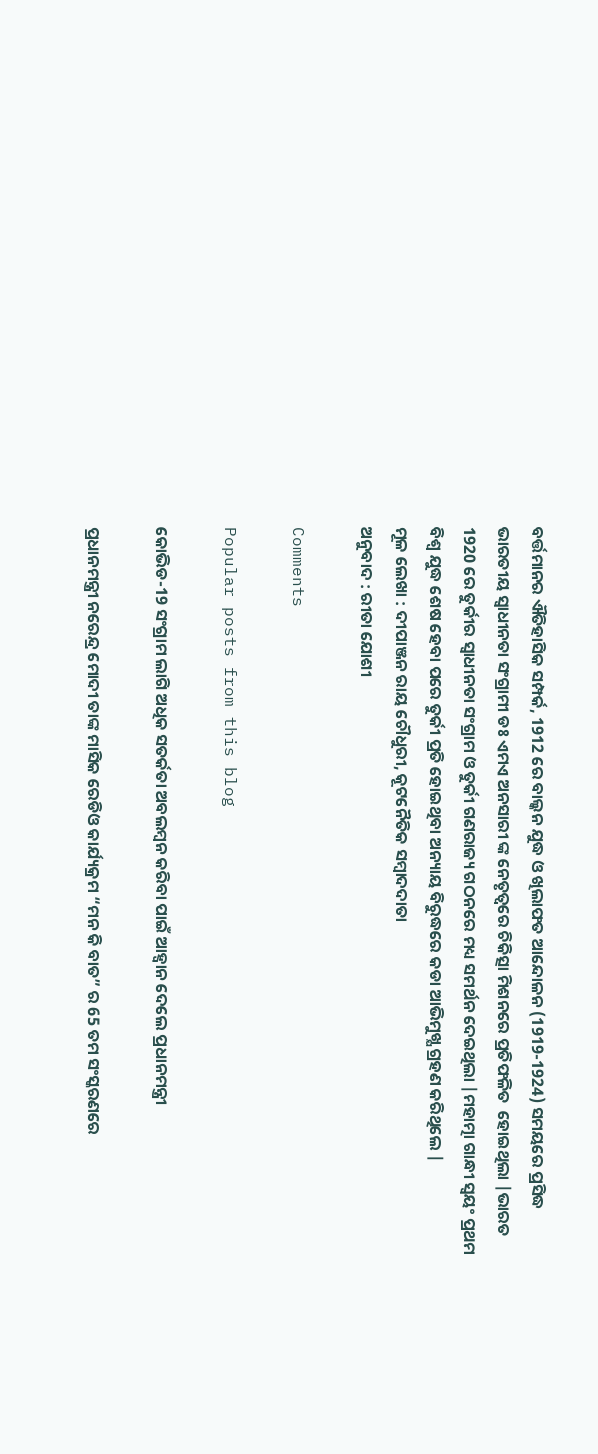ବର୍ତ୍ତମାନର ଐତିହାସିକ ସମ୍ପର୍କ, 1912 ରେ ବାଲ୍କନ ଯୁଦ୍ଧ ଓ ଖିଲାଫତ ଆନ୍ଦୋଳନ (1919-1924) ସମୟରେ ପ୍ରସିଦ୍ଧ ଭାରତୀୟ ସ୍ଵାଧୀନତା ସଂଗ୍ରାମୀ ଡଃ ଏମଏ ଅନସାରୀ ଙ୍କ ନେତୃତ୍ବରେ ଚିକିତ୍ସା ମିଶନରେ ପ୍ରତିଫଳିତ  ହୋଇଥିଲା |ଭାରତ 1920 ରେ ତୁର୍କୀର ସ୍ଵାଧୀନତା ସଂଗ୍ରାମ ଓ ତୁର୍କୀ ଗଣରାଜ୍ୟ ଗଠନରେ ମଧ୍ୟ ସମର୍ଥନ ଦେଇଥିଲା |ମହାତ୍ମା ଗାନ୍ଧୀ ସ୍ଵୟଂ ପ୍ରଥମ ବିଶ୍ଵ ଯୁଦ୍ଧ ଶେଷ ହେବା ପରେ ତୁର୍କୀ ପ୍ରତି ହୋଇଥିବା ଅନ୍ୟାୟ ବିରୁଦ୍ଧରେ କଡା ଆଭିମୁଖ୍ଯ ଗ୍ରହଣ କରିଥିଲେ |
ମୂଳ ଲେଖା : ଦୀପାଞ୍ଜନ ରାୟ ଚୌଧୁରୀ, କୂଟନୈତିକ ସମ୍ବାଦଦାତା
ଅନୁବାଦ : ରୀତା ଯୋଶୀ

Comments

Popular posts from this blog

କୋଭିଡ-19 ସଂଗ୍ରାମ ଲାଗି ଅଧିକ ସତର୍କତା ଅବଲମ୍ବନ କରିବା ପାଇଁ ଆହ୍ଵାନ ଦେଲେ ପ୍ରଧାନମନ୍ତ୍ରୀ

ପ୍ରଧାନମନ୍ତ୍ରୀ ନରେନ୍ଦ୍ର ମୋଦୀ ତାଙ୍କ ମାସିକ ରେଡିଓ କାର୍ଯ୍ୟକ୍ରମ “ମନ କି ବାତ” ର 65 ତମ ସଂସ୍କରଣରେ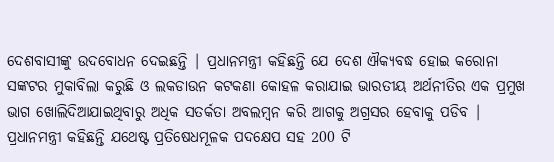ଦେଶବାସୀଙ୍କୁ ଉଦବୋଧନ ଦେଇଛନ୍ତି | ପ୍ରଧାନମନ୍ତ୍ରୀ କହିଛନ୍ତି ଯେ ଦେଶ ଐକ୍ୟବଦ୍ଧ ହୋଇ କରୋନା ସଙ୍କଟର ମୁକାବିଲା କରୁଛି ଓ ଲକଡାଉନ କଟକଣା କୋହଳ କରାଯାଇ ଭାରତୀୟ ଅର୍ଥନୀତିର ଏକ ପ୍ରମୁଖ ଭାଗ ଖୋଲିଦିଆଯାଇଥିବାରୁ ଅଧିକ ସତର୍କତା ଅବଲମ୍ବନ କରି ଆଗକୁ ଅଗ୍ରସର ହେବାକୁ ପଡିବ | ପ୍ରଧାନମନ୍ତ୍ରୀ କହିଛନ୍ତି ଯଥେଷ୍ଟ ପ୍ରତିଷେଧମୂଳକ ପଦକ୍ଷେପ ସହ 200 ଟି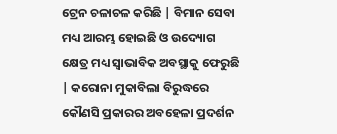ଟ୍ରେନ ଚଳାଚଳ କରିଛି | ବିମାନ ସେବା ମଧ୍ୟ ଆରମ୍ଭ ହୋଇଛି ଓ ଉଦ୍ୟୋଗ କ୍ଷେତ୍ର ମଧ୍ୟ ସ୍ଵାଭାବିକ ଅବସ୍ଥାକୁ ଫେରୁଛି | କରୋନା ମୁକାବିଲା ବିରୁଦ୍ଧରେ କୌଣସି ପ୍ରକାରର ଅବହେଳା ପ୍ରଦର୍ଶନ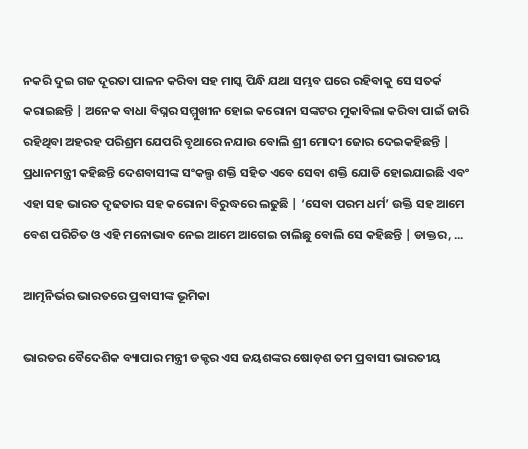ନକରି ଦୁଇ ଗଜ ଦୂରତା ପାଳନ କରିବା ସହ ମାସ୍କ ପିନ୍ଧି ଯଥା ସମ୍ଭବ ଘରେ ରହିବାକୁ ସେ ସତର୍କ କରାଇଛନ୍ତି | ଅନେକ ବାଧା ବିଘ୍ନର ସମ୍ମୁଖୀନ ହୋଇ କରୋନା ସଙ୍କଟର ମୁକାବିଲା କରିବା ପାଇଁ ଜାରି ରହିଥିବା ଅହରହ ପରିଶ୍ରମ ଯେପରି ବୃଥାରେ ନଯାଉ ବୋଲି ଶ୍ରୀ ମୋଦୀ ଜୋର ଦେଇକହିଛନ୍ତି | ପ୍ରଧାନମନ୍ତ୍ରୀ କହିଛନ୍ତି ଦେଶବାସୀଙ୍କ ସଂକଲ୍ପ ଶକ୍ତି ସହିତ ଏବେ ସେବା ଶକ୍ତି ଯୋଡି ହୋଇଯାଇଛି ଏବଂ ଏହା ସହ ଭାରତ ଦୃଢତାର ସହ କରୋନା ବିରୁଦ୍ଧରେ ଲଢୁଛି | ‘ସେବା ପରମ ଧର୍ମ’ ଉକ୍ତି ସହ ଆମେ ବେଶ ପରିଚିତ ଓ ଏହି ମନୋଭାବ ନେଇ ଆମେ ଆଗେଇ ଚାଲିଛୁ ବୋଲି ସେ କହିଛନ୍ତି | ଡାକ୍ତର, ...

ଆତ୍ମନିର୍ଭର ଭାରତରେ ପ୍ରବାସୀଙ୍କ ଭୂମିକା

ଭାରତର ବୈଦେଶିକ ବ୍ୟାପାର ମନ୍ତ୍ରୀ ଡକ୍ଟର ଏସ ଜୟଶଙ୍କର ଷୋଡ଼ଶ ତମ ପ୍ରବାସୀ ଭାରତୀୟ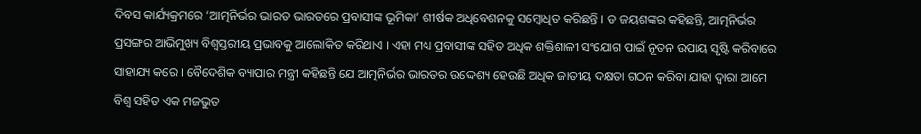ଦିବସ କାର୍ଯ୍ୟକ୍ରମରେ ‘ଆତ୍ମନିର୍ଭର ଭାରତ ଭାରତରେ ପ୍ରବାସୀଙ୍କ ଭୂମିକା’ ଶୀର୍ଷକ ଅଧିବେଶନକୁ ସମ୍ବୋଧିତ କରିଛନ୍ତି । ଡ ଜୟଶଙ୍କର କହିଛନ୍ତି, ଆତ୍ମନିର୍ଭର ପ୍ରସଙ୍ଗର ଆଭିମୁଖ୍ୟ ବିଶ୍ୱସ୍ତରୀୟ ପ୍ରଭାବକୁ ଆଲୋକିତ କରିଥାଏ । ଏହା ମଧ୍ୟ ପ୍ରବାସୀଙ୍କ ସହିତ ଅଧିକ ଶକ୍ତିଶାଳୀ ସଂଯୋଗ ପାଇଁ ନୂତନ ଉପାୟ ସୃଷ୍ଟି କରିବାରେ ସାହାଯ୍ୟ କରେ । ବୈଦେଶିକ ବ୍ୟାପାର ମନ୍ତ୍ରୀ କହିଛନ୍ତି ଯେ ଆତ୍ମନିର୍ଭର ଭାରତର ଉଦ୍ଦେଶ୍ୟ ହେଉଛି ଅଧିକ ଜାତୀୟ ଦକ୍ଷତା ଗଠନ କରିବା ଯାହା ଦ୍ବାରା ଆମେ ବିଶ୍ୱ ସହିତ ଏକ ମଜଭୁତ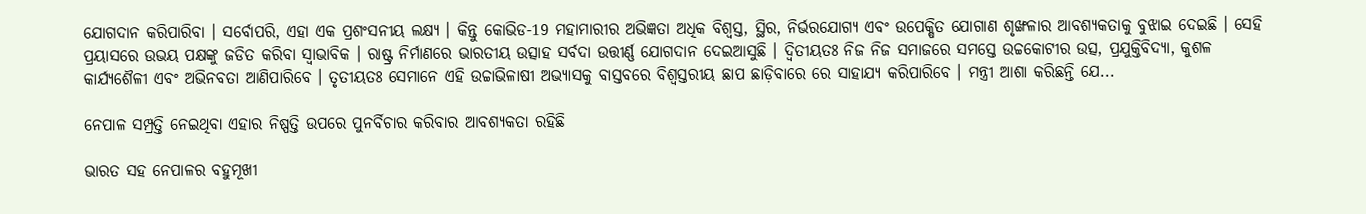ଯୋଗଦାନ କରିପାରିବା । ସର୍ବୋପରି, ଏହା ଏକ ପ୍ରଶଂସନୀୟ ଲକ୍ଷ୍ୟ । କିନ୍ତୁ କୋଭିଡ-19 ମହାମାରୀର ଅଭିଜ୍ଞତା ଅଧିକ ବିଶ୍ୱସ୍ତ, ସ୍ଥିର, ନିର୍ଭରଯୋଗ୍ୟ ଏବଂ ଉପେକ୍ଷିତ ଯୋଗାଣ ଶୃଙ୍ଖଳାର ଆବଶ୍ୟକତାକୁ ବୁଝାଇ ଦେଇଛି । ସେହି ପ୍ରୟାସରେ ଉଭୟ ପକ୍ଷଙ୍କୁ ଜଡିତ କରିବା ସ୍ୱାଭାବିକ । ରାଷ୍ଟ୍ର ନିର୍ମାଣରେ ଭାରତୀୟ ଉତ୍ସାହ ସର୍ବଦା ଉତ୍ତୀର୍ଣ୍ଣ ଯୋଗଦାନ ଦେଇଆସୁଛି । ଦ୍ୱିତୀୟତଃ ନିଜ ନିଜ ସମାଜରେ ସମସ୍ତେ ଉଚ୍ଚକୋଟୀର ଉତ୍ସ, ପ୍ରଯୁକ୍ତିବିଦ୍ୟା, କୁଶଳ କାର୍ଯ୍ୟଶୈଳୀ ଏବଂ ଅଭିନବତା ଆଣିପାରିବେ । ତୃତୀୟତଃ ସେମାନେ ଏହି ଉଚ୍ଚାଭିଳାଷୀ ଅଭ୍ୟାସକୁ ବାସ୍ତବରେ ବିଶ୍ୱସ୍ତରୀୟ ଛାପ ଛାଡ଼ିବାରେ ରେ ସାହାଯ୍ୟ କରିପାରିବେ । ମନ୍ତ୍ରୀ ଆଶା କରିଛନ୍ତି ଯେ...

ନେପାଳ ସମ୍ପ୍ରତ୍ତି ନେଇଥିବା ଏହାର ନିଷ୍ପତ୍ତି ଉପରେ ପୁନର୍ବିଚାର କରିବାର ଆବଶ୍ୟକତା ରହିଛି

ଭାରତ ସହ ନେପାଳର ବହୁମୂଖୀ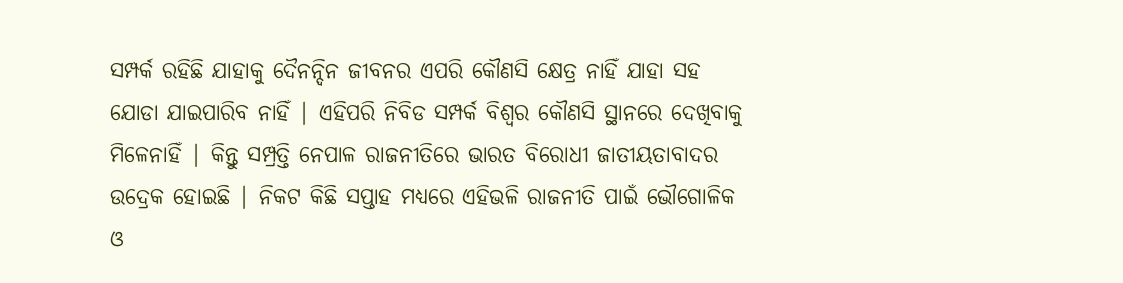ସମ୍ପର୍କ ରହିଛି ଯାହାକୁ ଦୈନନ୍ଦିନ ଜୀବନର ଏପରି କୌଣସି କ୍ଷେତ୍ର ନାହିଁ ଯାହା ସହ ଯୋଡା ଯାଇପାରିବ ନାହିଁ | ଏହିପରି ନିବିଡ ସମ୍ପର୍କ ବିଶ୍ଵର କୌଣସି ସ୍ଥାନରେ ଦେଖିବାକୁ ମିଳେନାହିଁ | କିନ୍ତୁ ସମ୍ପ୍ରତ୍ତି ନେପାଳ ରାଜନୀତିରେ ଭାରତ ବିରୋଧୀ ଜାତୀୟତାବାଦର ଉଦ୍ରେକ ହୋଇଛି | ନିକଟ କିଛି ସପ୍ତାହ ମଧ୍ୟରେ ଏହିଭଳି ରାଜନୀତି ପାଇଁ ଭୌଗୋଳିକ ଓ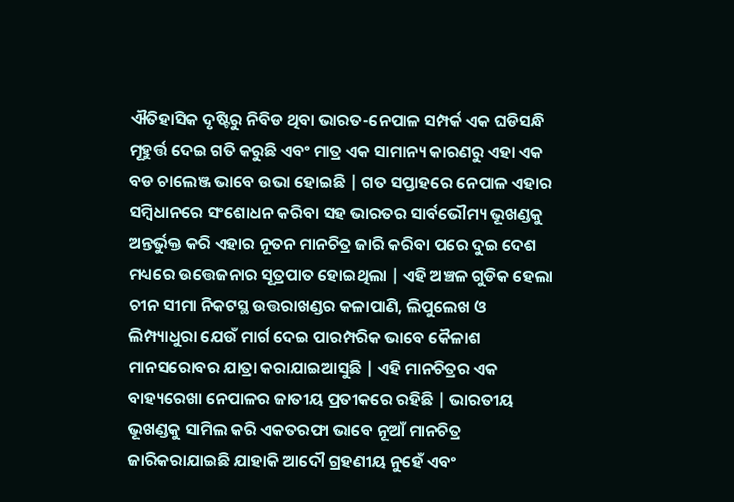ଐତିହାସିକ ଦୃଷ୍ଟିରୁ ନିବିଡ ଥିବା ଭାରତ-ନେପାଳ ସମ୍ପର୍କ ଏକ ଘଡିସନ୍ଧି ମୂହୁର୍ତ୍ତ ଦେଇ ଗତି କରୁଛି ଏବଂ ମାତ୍ର ଏକ ସାମାନ୍ୟ କାରଣରୁ ଏହା ଏକ ବଡ ଚାଲେଞ୍ଜ ଭାବେ ଉଭା ହୋଇଛି | ଗତ ସପ୍ତାହରେ ନେପାଳ ଏହାର ସମ୍ବିଧାନରେ ସଂଶୋଧନ କରିବା ସହ ଭାରତର ସାର୍ବଭୌମ୍ୟ ଭୂଖଣ୍ଡକୁ ଅନ୍ତର୍ଭୁକ୍ତ କରି ଏହାର ନୂତନ ମାନଚିତ୍ର ଜାରି କରିବା ପରେ ଦୁଇ ଦେଶ ମଧ୍ୟରେ ଉତ୍ତେଜନାର ସୂତ୍ରପାତ ହୋଇଥିଲା | ଏହି ଅଞ୍ଚଳ ଗୁଡିକ ହେଲା ଚୀନ ସୀମା ନିକଟସ୍ଥ ଉତ୍ତରାଖଣ୍ଡର କଳାପାଣି, ଲିପୁଲେଖ ଓ ଲିମ୍ପ୍ୟାଧୁରା ଯେଉଁ ମାର୍ଗ ଦେଇ ପାରମ୍ପରିକ ଭାବେ କୈଳାଶ ମାନସରୋବର ଯାତ୍ରା କରାଯାଇଆସୁଛି | ଏହି ମାନଚିତ୍ରର ଏକ ବାହ୍ୟରେଖା ନେପାଳର ଜାତୀୟ ପ୍ରତୀକରେ ରହିଛି | ଭାରତୀୟ ଭୂଖଣ୍ଡକୁ ସାମିଲ କରି ଏକତରଫା ଭାବେ ନୂଆଁ ମାନଚିତ୍ର ଜାରିକରାଯାଇଛି ଯାହାକି ଆଦୌ ଗ୍ରହଣୀୟ ନୁହେଁ ଏବଂ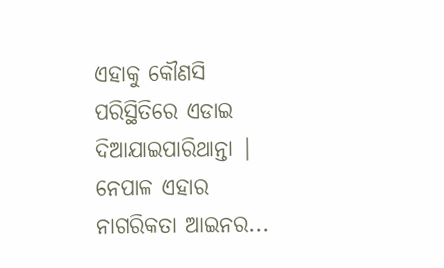ଏହାକୁ କୌଣସି ପରିସ୍ଥିତିରେ ଏଡାଇ ଦିଆଯାଇପାରିଥାନ୍ତା | ନେପାଳ ଏହାର ନାଗରିକତା ଆଇନର...